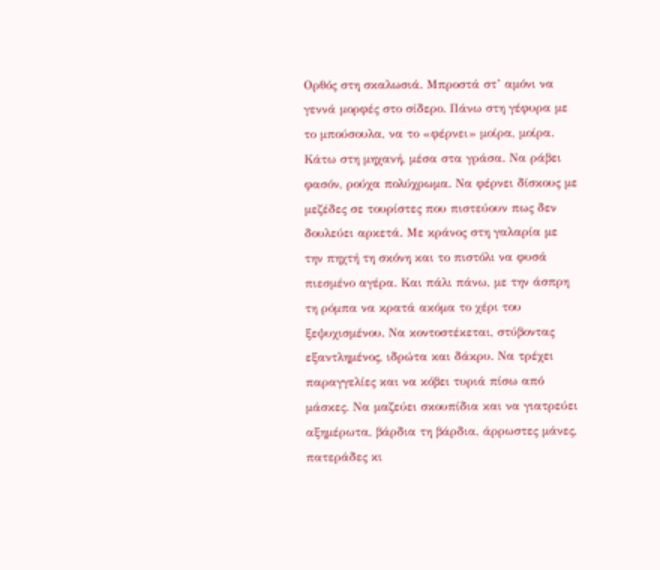Ορθός στη σκαλωσιά. Μπροστά στ’ αμόνι να γεννά μορφές στο σίδερο. Πάνω στη γέφυρα με το μπούσουλα, να το «φέρνει» μοίρα, μοίρα. Κάτω στη μηχανή, μέσα στα γράσα. Να ράβει φασόν, ρούχα πολύχρωμα. Να φέρνει δίσκους με μεζέδες σε τουρίστες που πιστεύουν πως δεν δουλεύει αρκετά. Με κράνος στη γαλαρία με την πηχτή τη σκόνη και το πιστόλι να φυσά πιεσμένο αγέρα. Και πάλι πάνω, με την άσπρη τη ρόμπα να κρατά ακόμα το χέρι του ξεψυχισμένου. Να κοντοστέκεται, στύβοντας εξαντλημένος, ιδρώτα και δάκρυ. Να τρέχει παραγγελίες και να κόβει τυριά πίσω από μάσκες. Να μαζεύει σκουπίδια και να γιατρεύει αξημέρωτα, βάρδια τη βάρδια, άρρωστες μάνες, πατεράδες κι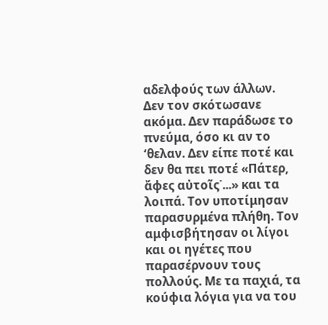αδελφούς των άλλων.
Δεν τον σκότωσανε ακόμα. Δεν παράδωσε το πνεύμα, όσο κι αν το ‘θελαν. Δεν είπε ποτέ και δεν θα πει ποτέ «Πάτερ, ἄφες αὐτοῖς˙...» και τα λοιπά. Τον υποτίμησαν παρασυρμένα πλήθη. Τον αμφισβήτησαν οι λίγοι και οι ηγέτες που παρασέρνουν τους πολλούς. Με τα παχιά, τα κούφια λόγια για να του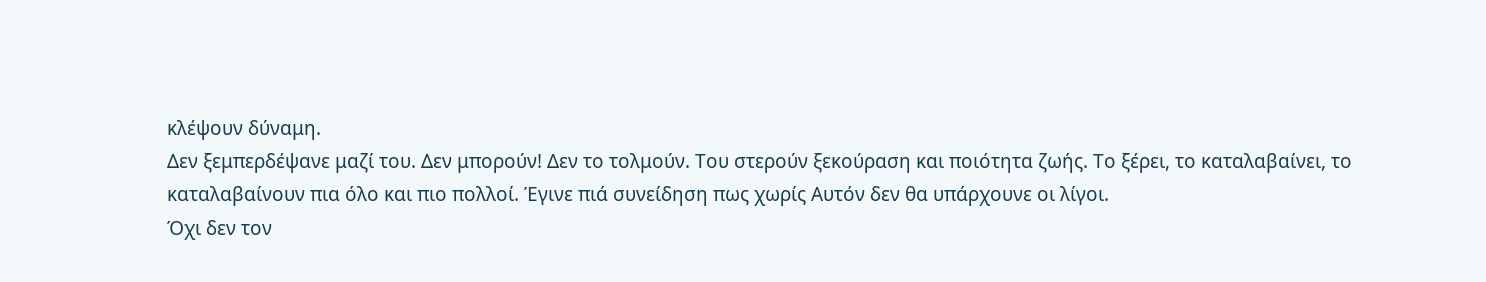κλέψουν δύναμη.
Δεν ξεμπερδέψανε μαζί του. Δεν μπορούν! Δεν το τολμούν. Του στερούν ξεκούραση και ποιότητα ζωής. Το ξέρει, το καταλαβαίνει, το καταλαβαίνουν πια όλο και πιο πολλοί. Έγινε πιά συνείδηση πως χωρίς Αυτόν δεν θα υπάρχουνε οι λίγοι.
Όχι δεν τον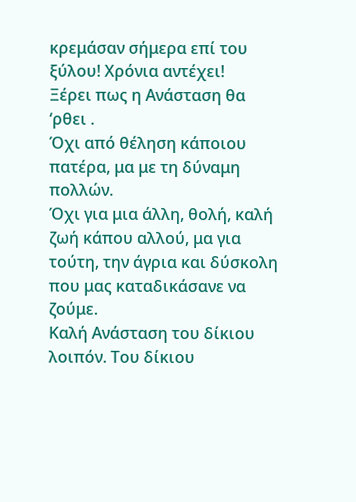κρεμάσαν σήμερα επί του ξύλου! Χρόνια αντέχει!
Ξέρει πως η Ανάσταση θα ‘ρθει .
Όχι από θέληση κάποιου πατέρα, μα με τη δύναμη πολλών.
Όχι για μια άλλη, θολή, καλή ζωή κάπου αλλού, μα για τούτη, την άγρια και δύσκολη που μας καταδικάσανε να ζούμε.
Καλή Ανάσταση του δίκιου λοιπόν. Του δίκιου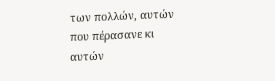των πολλών, αυτών που πέρασανε κι αυτών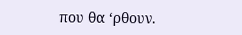που θα ‘ρθουν.